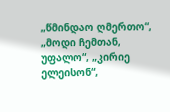„წმინდაო ღმერთო“, „მოდი ჩემთან, უფალო“, „კირიე ელეისონ“,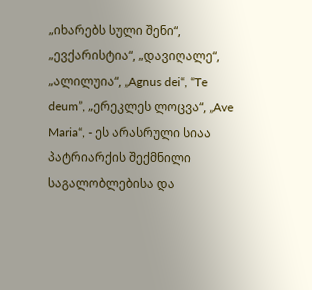„იხარებს სული შენი“, „ევქარისტია“, „დავიღალე“, „ალილუია“, „Agnus dei“, “Te deum”, „ერეკლეს ლოცვა“, „Ave Maria“, - ეს არასრული სიაა პატრიარქის შექმნილი საგალობლებისა და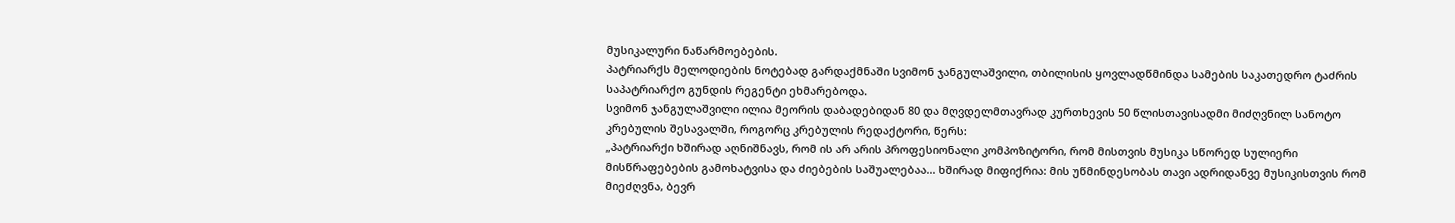მუსიკალური ნაწარმოებების.
პატრიარქს მელოდიების ნოტებად გარდაქმნაში სვიმონ ჯანგულაშვილი, თბილისის ყოვლადწმინდა სამების საკათედრო ტაძრის საპატრიარქო გუნდის რეგენტი ეხმარებოდა.
სვიმონ ჯანგულაშვილი ილია მეორის დაბადებიდან 80 და მღვდელმთავრად კურთხევის 50 წლისთავისადმი მიძღვნილ სანოტო კრებულის შესავალში, როგორც კრებულის რედაქტორი, წერს:
„პატრიარქი ხშირად აღნიშნავს, რომ ის არ არის პროფესიონალი კომპოზიტორი, რომ მისთვის მუსიკა სწორედ სულიერი მისწრაფებების გამოხატვისა და ძიებების საშუალებაა... ხშირად მიფიქრია: მის უწმინდესობას თავი ადრიდანვე მუსიკისთვის რომ მიეძღვნა, ბევრ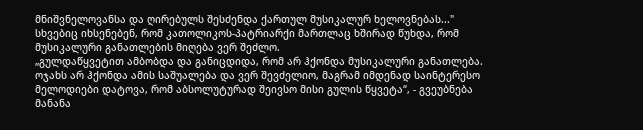მნიშვნელოვანსა და ღირებულს შესძენდა ქართულ მუსიკალურ ხელოვნებას..."
სხვებიც იხსენებენ, რომ კათოლიკოს-პატრიარქი მართლაც ხშირად წუხდა, რომ მუსიკალური განათლების მიღება ვერ შეძლო.
„გულდაწყვეტით ამბობდა და განიცდიდა, რომ არ ჰქონდა მუსიკალური განათლება. ოჯახს არ ჰქონდა ამის საშუალება და ვერ შევძელიო, მაგრამ იმდენად საინტერესო მელოდიები დატოვა, რომ აბსოლუტურად შეივსო მისი გულის წყვეტა“, - გვეუბნება მანანა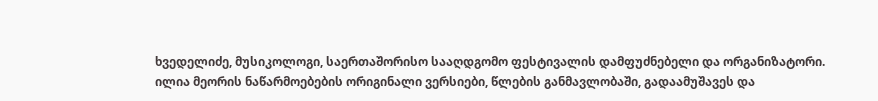ხვედელიძე, მუსიკოლოგი, საერთაშორისო სააღდგომო ფესტივალის დამფუძნებელი და ორგანიზატორი.
ილია მეორის ნაწარმოებების ორიგინალი ვერსიები, წლების განმავლობაში, გადაამუშავეს და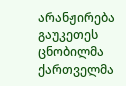არანჟირება გაუკეთეს ცნობილმა ქართველმა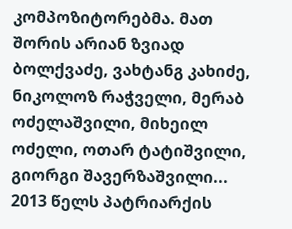კომპოზიტორებმა. მათ შორის არიან ზვიად ბოლქვაძე, ვახტანგ კახიძე, ნიკოლოზ რაჭველი, მერაბ ოძელაშვილი, მიხეილ ოძელი, ოთარ ტატიშვილი, გიორგი შავერზაშვილი...
2013 წელს პატრიარქის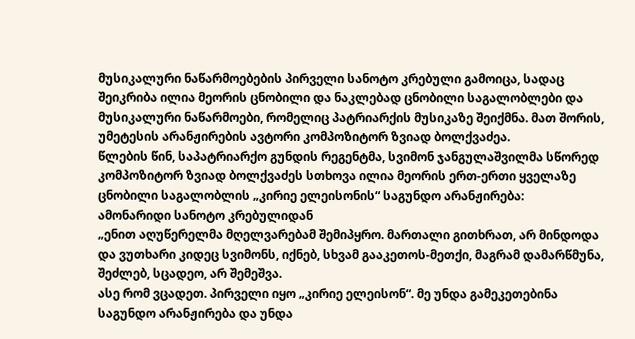მუსიკალური ნაწარმოებების პირველი სანოტო კრებული გამოიცა, სადაც შეიკრიბა ილია მეორის ცნობილი და ნაკლებად ცნობილი საგალობლები და მუსიკალური ნაწარმოები, რომელიც პატრიარქის მუსიკაზე შეიქმნა. მათ შორის, უმეტესის არანჟირების ავტორი კომპოზიტორ ზვიად ბოლქვაძეა.
წლების წინ, საპატრიარქო გუნდის რეგენტმა, სვიმონ ჯანგულაშვილმა სწორედ კომპოზიტორ ზვიად ბოლქვაძეს სთხოვა ილია მეორის ერთ-ერთი ყველაზე ცნობილი საგალობლის „კირიე ელეისონის“ საგუნდო არანჟირება:
ამონარიდი სანოტო კრებულიდან
„ენით აღუწერელმა მღელვარებამ შემიპყრო. მართალი გითხრათ, არ მინდოდა და ვუთხარი კიდეც სვიმონს, იქნებ, სხვამ გააკეთოს-მეთქი, მაგრამ დამარწმუნა, შეძლებ, სცადეო, არ შემეშვა.
ასე რომ ვცადეთ. პირველი იყო „კირიე ელეისონ“. მე უნდა გამეკეთებინა საგუნდო არანჟირება და უნდა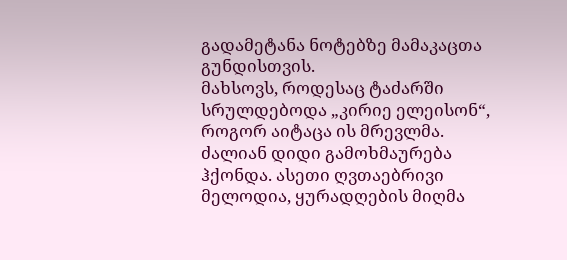გადამეტანა ნოტებზე მამაკაცთა გუნდისთვის.
მახსოვს, როდესაც ტაძარში სრულდებოდა „კირიე ელეისონ“, როგორ აიტაცა ის მრევლმა. ძალიან დიდი გამოხმაურება ჰქონდა. ასეთი ღვთაებრივი მელოდია, ყურადღების მიღმა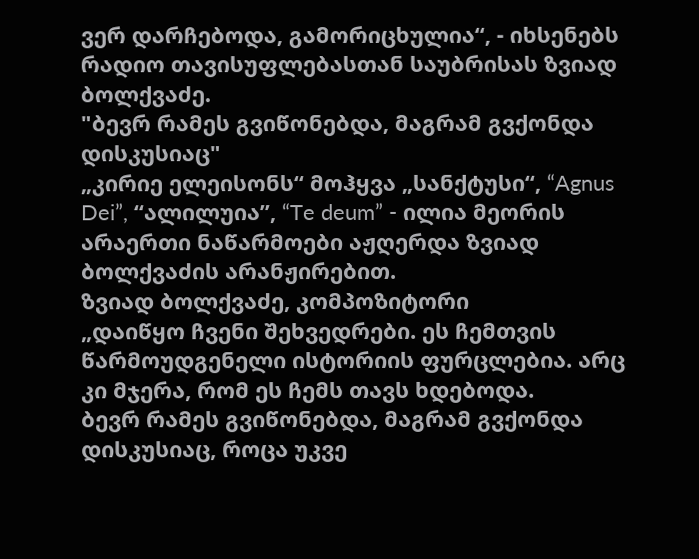ვერ დარჩებოდა, გამორიცხულია“, - იხსენებს რადიო თავისუფლებასთან საუბრისას ზვიად ბოლქვაძე.
"ბევრ რამეს გვიწონებდა, მაგრამ გვქონდა დისკუსიაც"
„კირიე ელეისონს“ მოჰყვა „სანქტუსი“, “Agnus Dei”, “ალილუია”, “Te deum” - ილია მეორის არაერთი ნაწარმოები აჟღერდა ზვიად ბოლქვაძის არანჟირებით.
ზვიად ბოლქვაძე, კომპოზიტორი
„დაიწყო ჩვენი შეხვედრები. ეს ჩემთვის წარმოუდგენელი ისტორიის ფურცლებია. არც კი მჯერა, რომ ეს ჩემს თავს ხდებოდა.
ბევრ რამეს გვიწონებდა, მაგრამ გვქონდა დისკუსიაც, როცა უკვე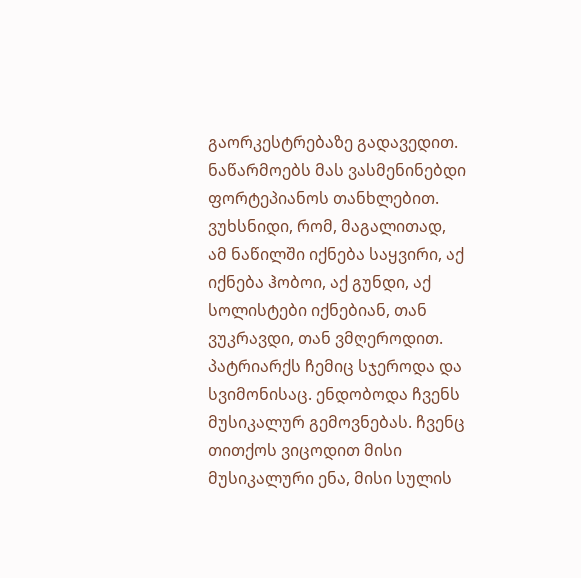გაორკესტრებაზე გადავედით.
ნაწარმოებს მას ვასმენინებდი ფორტეპიანოს თანხლებით. ვუხსნიდი, რომ, მაგალითად, ამ ნაწილში იქნება საყვირი, აქ იქნება ჰობოი, აქ გუნდი, აქ სოლისტები იქნებიან, თან ვუკრავდი, თან ვმღეროდით. პატრიარქს ჩემიც სჯეროდა და სვიმონისაც. ენდობოდა ჩვენს მუსიკალურ გემოვნებას. ჩვენც თითქოს ვიცოდით მისი მუსიკალური ენა, მისი სულის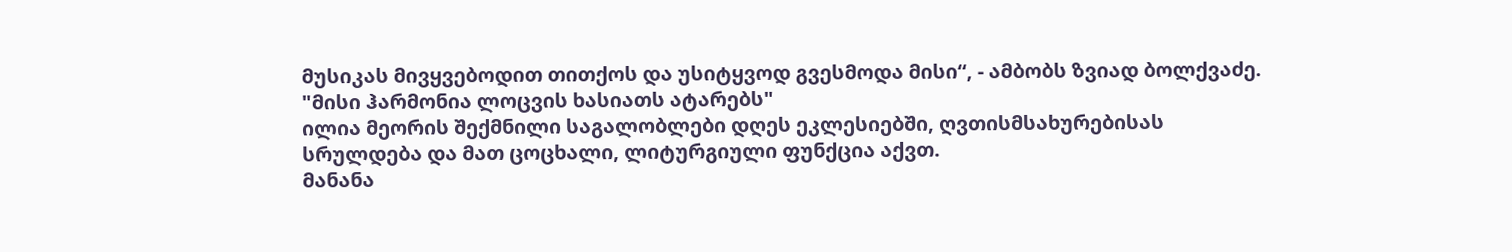მუსიკას მივყვებოდით თითქოს და უსიტყვოდ გვესმოდა მისი“, - ამბობს ზვიად ბოლქვაძე.
"მისი ჰარმონია ლოცვის ხასიათს ატარებს"
ილია მეორის შექმნილი საგალობლები დღეს ეკლესიებში, ღვთისმსახურებისას სრულდება და მათ ცოცხალი, ლიტურგიული ფუნქცია აქვთ.
მანანა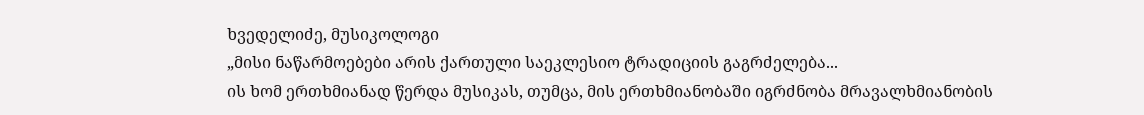ხვედელიძე, მუსიკოლოგი
„მისი ნაწარმოებები არის ქართული საეკლესიო ტრადიციის გაგრძელება...
ის ხომ ერთხმიანად წერდა მუსიკას, თუმცა, მის ერთხმიანობაში იგრძნობა მრავალხმიანობის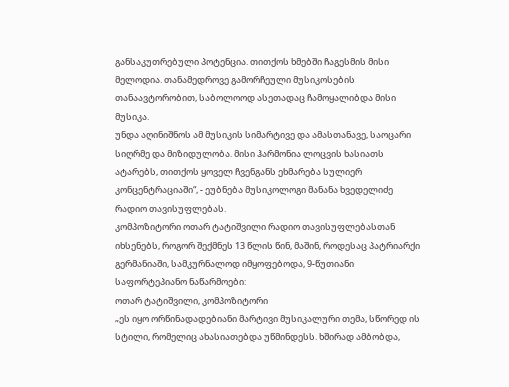განსაკუთრებული პოტენცია. თითქოს ხმებში ჩაგესმის მისი მელოდია. თანამედროვე გამორჩეული მუსიკოსების თანაავტორობით, საბოლოოდ ასეთადაც ჩამოყალიბდა მისი მუსიკა.
უნდა აღინიშნოს ამ მუსიკის სიმარტივე და ამასთანავე, საოცარი სიღრმე და მიზიდულობა. მისი ჰარმონია ლოცვის ხასიათს ატარებს, თითქოს ყოველ ჩვენგანს ეხმარება სულიერ კონცენტრაციაში“, - ეუბნება მუსიკოლოგი მანანა ხვედელიძე რადიო თავისუფლებას.
კომპოზიტორი ოთარ ტატიშვილი რადიო თავისუფლებასთან იხსენებს, როგორ შექმნეს 13 წლის წინ, მაშინ, როდესაც პატრიარქი გერმანიაში, სამკურნალოდ იმყოფებოდა, 9-წუთიანი საფორტეპიანო ნაწარმოები:
ოთარ ტატიშვილი, კომპოზიტორი
„ეს იყო ორწინადადებიანი მარტივი მუსიკალური თემა, სწორედ ის სტილი, რომელიც ახასიათებდა უწმინდესს. ხშირად ამბობდა,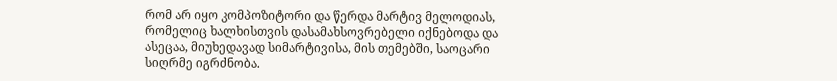რომ არ იყო კომპოზიტორი და წერდა მარტივ მელოდიას, რომელიც ხალხისთვის დასამახსოვრებელი იქნებოდა და ასეცაა, მიუხედავად სიმარტივისა, მის თემებში, საოცარი სიღრმე იგრძნობა.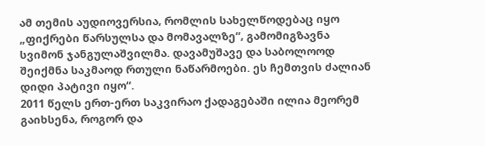ამ თემის აუდიოვერსია, რომლის სახელწოდებაც იყო „ფიქრები წარსულსა და მომავალზე“, გამომიგზავნა სვიმონ ჯანგულაშვილმა. დავამუშავე და საბოლოოდ შეიქმნა საკმაოდ რთული ნაწარმოები. ეს ჩემთვის ძალიან დიდი პატივი იყო“.
2011 წელს ერთ-ერთ საკვირაო ქადაგებაში ილია მეორემ გაიხსენა, როგორ და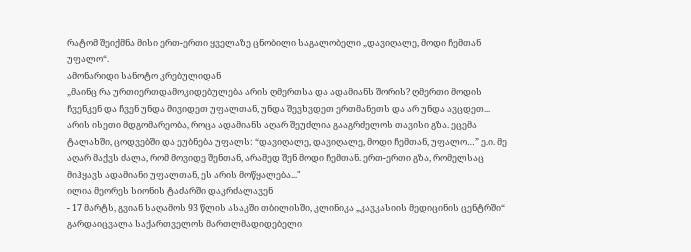რატომ შეიქმნა მისი ერთ-ერთი ყველაზე ცნობილი საგალობელი „დავიღალე, მოდი ჩემთან უფალო“.
ამონარიდი სანოტო კრებულიდან
„მაინც რა ურთიერთდამოკიდებულება არის ღმერთსა და ადამიანს შორის? ღმერთი მოდის ჩვენკენ და ჩვენ უნდა მივიდეთ უფალთან, უნდა შევხვდეთ ერთმანეთს და არ უნდა ავცდეთ...
არის ისეთი მდგომარეობა, როცა ადამიანს აღარ შეუძლია გააგრძელოს თავისი გზა. ეცემა ტალახში, ცოდვებში და ეუბნება უფალს: “დავიღალე, დავიღალე, მოდი ჩემთან, უფალო…” ე.ი. მე აღარ მაქვს ძალა, რომ მოვიდე შენთან, არამედ შენ მოდი ჩემთან. ერთ-ერთი გზა, რომელსაც მიჰყავს ადამიანი უფალთან, ეს არის მოწყალება..."
ილია მეორეს სიონის ტაძარში დაკრძალავენ
- 17 მარტს, გვიან საღამოს 93 წლის ასაკში თბილისში, კლინიკა „კავკასიის მედიცინის ცენტრში“ გარდაიცვალა საქართველოს მართლმადიდებელი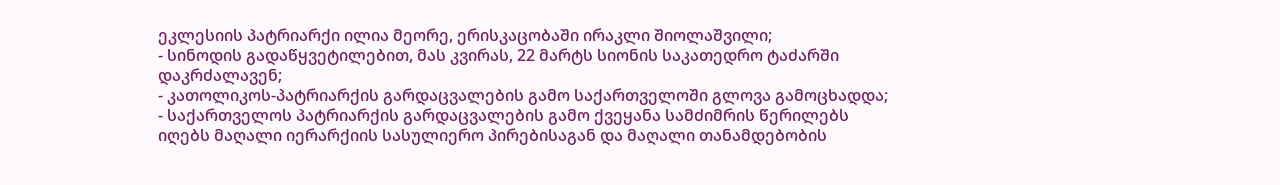ეკლესიის პატრიარქი ილია მეორე, ერისკაცობაში ირაკლი შიოლაშვილი;
- სინოდის გადაწყვეტილებით, მას კვირას, 22 მარტს სიონის საკათედრო ტაძარში დაკრძალავენ;
- კათოლიკოს-პატრიარქის გარდაცვალების გამო საქართველოში გლოვა გამოცხადდა;
- საქართველოს პატრიარქის გარდაცვალების გამო ქვეყანა სამძიმრის წერილებს იღებს მაღალი იერარქიის სასულიერო პირებისაგან და მაღალი თანამდებობის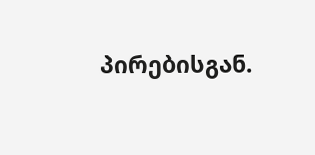პირებისგან.